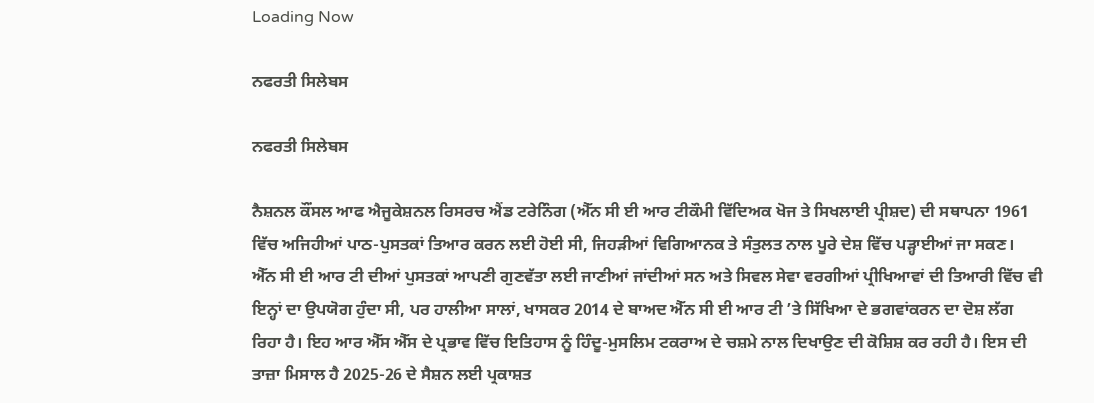Loading Now

ਨਫਰਤੀ ਸਿਲੇਬਸ

ਨਫਰਤੀ ਸਿਲੇਬਸ

ਨੈਸ਼ਨਲ ਕੌਂਸਲ ਆਫ ਐਜੂਕੇਸ਼ਨਲ ਰਿਸਰਚ ਐਂਡ ਟਰੇਨਿੰਗ (ਐੱਨ ਸੀ ਈ ਆਰ ਟੀਕੌਮੀ ਵਿੱਦਿਅਕ ਖੋਜ ਤੇ ਸਿਖਲਾਈ ਪ੍ਰੀਸ਼ਦ) ਦੀ ਸਥਾਪਨਾ 1961 ਵਿੱਚ ਅਜਿਹੀਆਂ ਪਾਠ-ਪੁਸਤਕਾਂ ਤਿਆਰ ਕਰਨ ਲਈ ਹੋਈ ਸੀ, ਜਿਹੜੀਆਂ ਵਿਗਿਆਨਕ ਤੇ ਸੰਤੁਲਤ ਨਾਲ ਪੂਰੇ ਦੇਸ਼ ਵਿੱਚ ਪੜ੍ਹਾਈਆਂ ਜਾ ਸਕਣ। ਐੱਨ ਸੀ ਈ ਆਰ ਟੀ ਦੀਆਂ ਪੁਸਤਕਾਂ ਆਪਣੀ ਗੁਣਵੱਤਾ ਲਈ ਜਾਣੀਆਂ ਜਾਂਦੀਆਂ ਸਨ ਅਤੇ ਸਿਵਲ ਸੇਵਾ ਵਰਗੀਆਂ ਪ੍ਰੀਖਿਆਵਾਂ ਦੀ ਤਿਆਰੀ ਵਿੱਚ ਵੀ ਇਨ੍ਹਾਂ ਦਾ ਉਪਯੋਗ ਹੁੰਦਾ ਸੀ, ਪਰ ਹਾਲੀਆ ਸਾਲਾਂ, ਖਾਸਕਰ 2014 ਦੇ ਬਾਅਦ ਐੱਨ ਸੀ ਈ ਆਰ ਟੀ ’ਤੇ ਸਿੱਖਿਆ ਦੇ ਭਗਵਾਂਕਰਨ ਦਾ ਦੋਸ਼ ਲੱਗ ਰਿਹਾ ਹੈ। ਇਹ ਆਰ ਐੱਸ ਐੱਸ ਦੇ ਪ੍ਰਭਾਵ ਵਿੱਚ ਇਤਿਹਾਸ ਨੂੰ ਹਿੰਦੂ-ਮੁਸਲਿਮ ਟਕਰਾਅ ਦੇ ਚਸ਼ਮੇ ਨਾਲ ਦਿਖਾਉਣ ਦੀ ਕੋਸ਼ਿਸ਼ ਕਰ ਰਹੀ ਹੈ। ਇਸ ਦੀ ਤਾਜ਼ਾ ਮਿਸਾਲ ਹੈ 2025-26 ਦੇ ਸੈਸ਼ਨ ਲਈ ਪ੍ਰਕਾਸ਼ਤ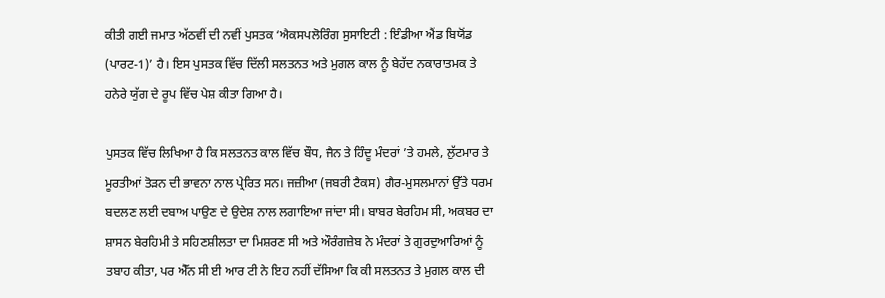ਕੀਤੀ ਗਈ ਜਮਾਤ ਅੱਠਵੀਂ ਦੀ ਨਵੀਂ ਪੁਸਤਕ ‘ਐਕਸਪਲੋਰਿੰਗ ਸੁਸਾਇਟੀ : ਇੰਡੀਆ ਐਂਡ ਬਿਯੋਂਡ (ਪਾਰਟ-1)’ ਹੈ। ਇਸ ਪੁਸਤਕ ਵਿੱਚ ਦਿੱਲੀ ਸਲਤਨਤ ਅਤੇ ਮੁਗਲ ਕਾਲ ਨੂੰ ਬੇਹੱਦ ਨਕਾਰਾਤਮਕ ਤੇ ਹਨੇਰੇ ਯੁੱਗ ਦੇ ਰੂਪ ਵਿੱਚ ਪੇਸ਼ ਕੀਤਾ ਗਿਆ ਹੈ।

ਪੁਸਤਕ ਵਿੱਚ ਲਿਖਿਆ ਹੈ ਕਿ ਸਲਤਨਤ ਕਾਲ ਵਿੱਚ ਬੌਧ, ਜੈਨ ਤੇ ਹਿੰਦੂ ਮੰਦਰਾਂ ’ਤੇ ਹਮਲੇ, ਲੁੱਟਮਾਰ ਤੇ ਮੂਰਤੀਆਂ ਤੋੜਨ ਦੀ ਭਾਵਨਾ ਨਾਲ ਪ੍ਰੇਰਿਤ ਸਨ। ਜਜ਼ੀਆ (ਜਬਰੀ ਟੈਕਸ) ਗੈਰ-ਮੁਸਲਮਾਨਾਂ ਉੱਤੇ ਧਰਮ ਬਦਲਣ ਲਈ ਦਬਾਅ ਪਾਉਣ ਦੇ ਉਦੇਸ਼ ਨਾਲ ਲਗਾਇਆ ਜਾਂਦਾ ਸੀ। ਬਾਬਰ ਬੇਰਹਿਮ ਸੀ, ਅਕਬਰ ਦਾ ਸ਼ਾਸਨ ਬੇਰਹਿਮੀ ਤੇ ਸਹਿਣਸ਼ੀਲਤਾ ਦਾ ਮਿਸ਼ਰਣ ਸੀ ਅਤੇ ਔਰੰਗਜ਼ੇਬ ਨੇ ਮੰਦਰਾਂ ਤੇ ਗੁਰਦੁਆਰਿਆਂ ਨੂੰ ਤਬਾਹ ਕੀਤਾ, ਪਰ ਐੱਨ ਸੀ ਈ ਆਰ ਟੀ ਨੇ ਇਹ ਨਹੀਂ ਦੱਸਿਆ ਕਿ ਕੀ ਸਲਤਨਤ ਤੇ ਮੁਗਲ ਕਾਲ ਦੀ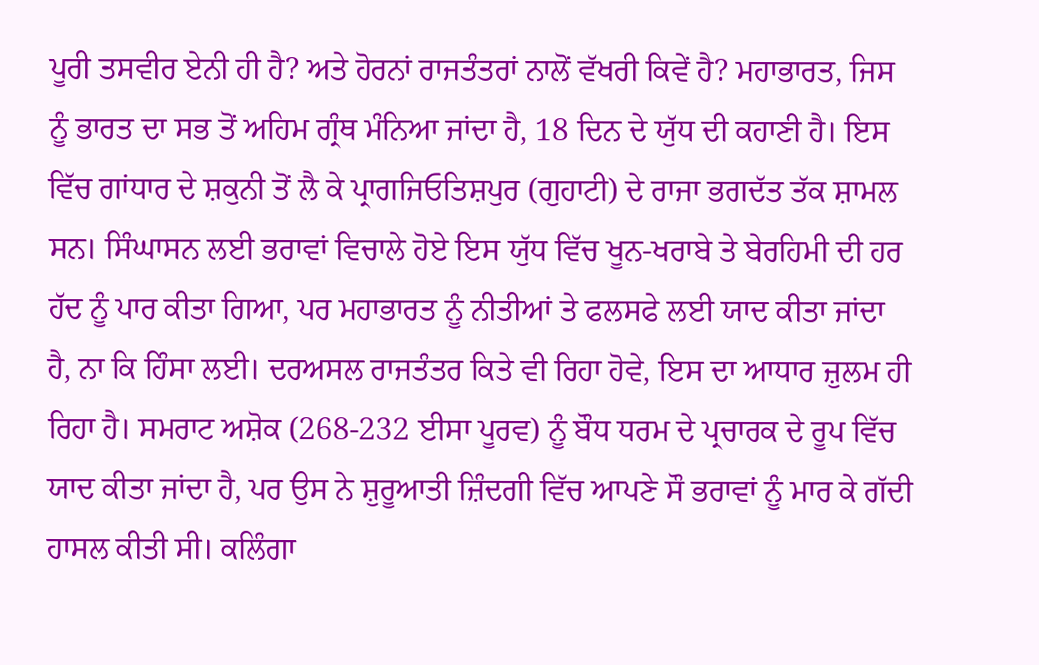ਪੂਰੀ ਤਸਵੀਰ ਏਨੀ ਹੀ ਹੈ? ਅਤੇ ਹੋਰਨਾਂ ਰਾਜਤੰਤਰਾਂ ਨਾਲੋਂ ਵੱਖਰੀ ਕਿਵੇਂ ਹੈ? ਮਹਾਭਾਰਤ, ਜਿਸ ਨੂੰ ਭਾਰਤ ਦਾ ਸਭ ਤੋਂ ਅਹਿਮ ਗ੍ਰੰਥ ਮੰਨਿਆ ਜਾਂਦਾ ਹੈ, 18 ਦਿਨ ਦੇ ਯੁੱਧ ਦੀ ਕਹਾਣੀ ਹੈ। ਇਸ ਵਿੱਚ ਗਾਂਧਾਰ ਦੇ ਸ਼ਕੁਨੀ ਤੋਂ ਲੈ ਕੇ ਪ੍ਰਾਗਜਿਓਤਿਸ਼ਪੁਰ (ਗੁਹਾਟੀ) ਦੇ ਰਾਜਾ ਭਗਦੱਤ ਤੱਕ ਸ਼ਾਮਲ ਸਨ। ਸਿੰਘਾਸਨ ਲਈ ਭਰਾਵਾਂ ਵਿਚਾਲੇ ਹੋਏ ਇਸ ਯੁੱਧ ਵਿੱਚ ਖੂਨ-ਖਰਾਬੇ ਤੇ ਬੇਰਹਿਮੀ ਦੀ ਹਰ ਹੱਦ ਨੂੰ ਪਾਰ ਕੀਤਾ ਗਿਆ, ਪਰ ਮਹਾਭਾਰਤ ਨੂੰ ਨੀਤੀਆਂ ਤੇ ਫਲਸਫੇ ਲਈ ਯਾਦ ਕੀਤਾ ਜਾਂਦਾ ਹੈ, ਨਾ ਕਿ ਹਿੰਸਾ ਲਈ। ਦਰਅਸਲ ਰਾਜਤੰਤਰ ਕਿਤੇ ਵੀ ਰਿਹਾ ਹੋਵੇ, ਇਸ ਦਾ ਆਧਾਰ ਜ਼ੁਲਮ ਹੀ ਰਿਹਾ ਹੈ। ਸਮਰਾਟ ਅਸ਼ੋਕ (268-232 ਈਸਾ ਪੂਰਵ) ਨੂੰ ਬੌਧ ਧਰਮ ਦੇ ਪ੍ਰਚਾਰਕ ਦੇ ਰੂਪ ਵਿੱਚ ਯਾਦ ਕੀਤਾ ਜਾਂਦਾ ਹੈ, ਪਰ ਉਸ ਨੇ ਸ਼ੁਰੂਆਤੀ ਜ਼ਿੰਦਗੀ ਵਿੱਚ ਆਪਣੇ ਸੌ ਭਰਾਵਾਂ ਨੂੰ ਮਾਰ ਕੇ ਗੱਦੀ ਹਾਸਲ ਕੀਤੀ ਸੀ। ਕਲਿੰਗਾ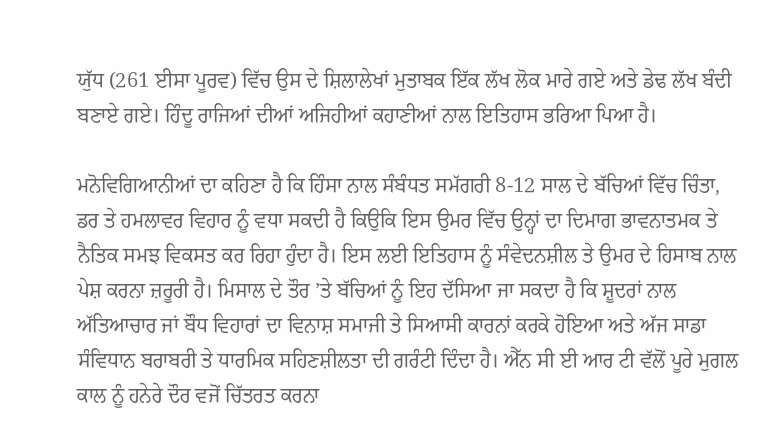ਯੁੱਧ (261 ਈਸਾ ਪੂਰਵ) ਵਿੱਚ ਉਸ ਦੇ ਸ਼ਿਲਾਲੇਖਾਂ ਮੁਤਾਬਕ ਇੱਕ ਲੱਖ ਲੋਕ ਮਾਰੇ ਗਏ ਅਤੇ ਡੇਢ ਲੱਖ ਬੰਦੀ ਬਣਾਏ ਗਏ। ਹਿੰਦੂ ਰਾਜਿਆਂ ਦੀਆਂ ਅਜਿਹੀਆਂ ਕਹਾਣੀਆਂ ਨਾਲ ਇਤਿਹਾਸ ਭਰਿਆ ਪਿਆ ਹੈ।

ਮਨੋਵਿਗਿਆਨੀਆਂ ਦਾ ਕਹਿਣਾ ਹੈ ਕਿ ਹਿੰਸਾ ਨਾਲ ਸੰਬੰਧਤ ਸਮੱਗਰੀ 8-12 ਸਾਲ ਦੇ ਬੱਚਿਆਂ ਵਿੱਚ ਚਿੰਤਾ, ਡਰ ਤੇ ਹਮਲਾਵਰ ਵਿਹਾਰ ਨੂੰ ਵਧਾ ਸਕਦੀ ਹੈ ਕਿਉਕਿ ਇਸ ਉਮਰ ਵਿੱਚ ਉਨ੍ਹਾਂ ਦਾ ਦਿਮਾਗ ਭਾਵਨਾਤਮਕ ਤੇ ਨੈਤਿਕ ਸਮਝ ਵਿਕਸਤ ਕਰ ਰਿਹਾ ਹੁੰਦਾ ਹੈ। ਇਸ ਲਈ ਇਤਿਹਾਸ ਨੂੰ ਸੰਵੇਦਨਸ਼ੀਲ ਤੇ ਉਮਰ ਦੇ ਹਿਸਾਬ ਨਾਲ ਪੇਸ਼ ਕਰਨਾ ਜ਼ਰੂਰੀ ਹੈ। ਮਿਸਾਲ ਦੇ ਤੌਰ ’ਤੇ ਬੱਚਿਆਂ ਨੂੰ ਇਹ ਦੱਸਿਆ ਜਾ ਸਕਦਾ ਹੈ ਕਿ ਸ਼ੂਦਰਾਂ ਨਾਲ ਅੱਤਿਆਚਾਰ ਜਾਂ ਬੌਧ ਵਿਹਾਰਾਂ ਦਾ ਵਿਨਾਸ਼ ਸਮਾਜੀ ਤੇ ਸਿਆਸੀ ਕਾਰਨਾਂ ਕਰਕੇ ਹੋਇਆ ਅਤੇ ਅੱਜ ਸਾਡਾ ਸੰਵਿਧਾਨ ਬਰਾਬਰੀ ਤੇ ਧਾਰਮਿਕ ਸਹਿਣਸ਼ੀਲਤਾ ਦੀ ਗਰੰਟੀ ਦਿੰਦਾ ਹੈ। ਐੱਨ ਸੀ ਈ ਆਰ ਟੀ ਵੱਲੋਂ ਪੂਰੇ ਮੁਗਲ ਕਾਲ ਨੂੰ ਹਨੇਰੇ ਦੌਰ ਵਜੋਂ ਚਿੱਤਰਤ ਕਰਨਾ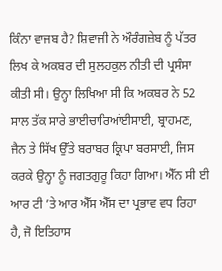ਕਿੰਨਾ ਵਾਜਬ ਹੈ? ਸ਼ਿਵਾਜੀ ਨੇ ਔਰੰਗਜ਼ੇਬ ਨੂੰ ਪੱਤਰ ਲਿਖ ਕੇ ਅਕਬਰ ਦੀ ਸੁਲਹਕੁਲ ਨੀਤੀ ਦੀ ਪ੍ਰਸੰਸਾ ਕੀਤੀ ਸੀ। ਉਨ੍ਹਾ ਲਿਖਿਆ ਸੀ ਕਿ ਅਕਬਰ ਨੇ 52 ਸਾਲ ਤੱਕ ਸਾਰੇ ਭਾਈਚਾਰਿਆਂਈਸਾਈ, ਬ੍ਰਾਹਮਣ, ਜੈਨ ਤੇ ਸਿੱਖ ਉੱਤੇ ਬਰਾਬਰ ਕ੍ਰਿਪਾ ਬਰਸਾਈ, ਜਿਸ ਕਰਕੇ ਉਨ੍ਹਾ ਨੂੰ ਜਗਤਗੁਰੂ ਕਿਹਾ ਗਿਆ। ਐੱਨ ਸੀ ਈ ਆਰ ਟੀ ’ਤੇ ਆਰ ਐੱਸ ਐੱਸ ਦਾ ਪ੍ਰਭਾਵ ਵਧ ਰਿਹਾ ਹੈ, ਜੋ ਇਤਿਹਾਸ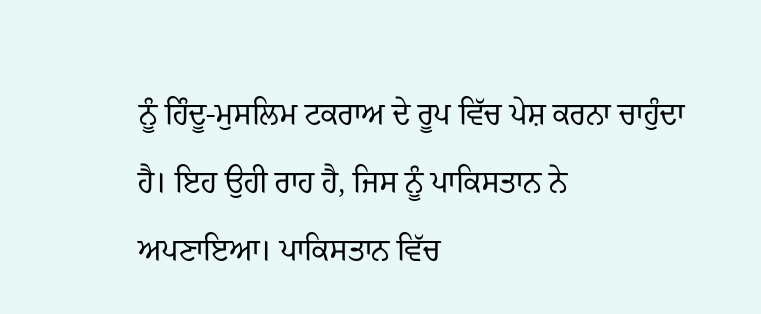ਨੂੰ ਹਿੰਦੂ-ਮੁਸਲਿਮ ਟਕਰਾਅ ਦੇ ਰੂਪ ਵਿੱਚ ਪੇਸ਼ ਕਰਨਾ ਚਾਹੁੰਦਾ ਹੈ। ਇਹ ਉਹੀ ਰਾਹ ਹੈ, ਜਿਸ ਨੂੰ ਪਾਕਿਸਤਾਨ ਨੇ ਅਪਣਾਇਆ। ਪਾਕਿਸਤਾਨ ਵਿੱਚ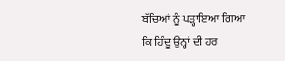ਬੱਚਿਆਂ ਨੂੰ ਪੜ੍ਹਾਇਆ ਗਿਆ ਕਿ ਹਿੰਦੂ ਉਨ੍ਹਾਂ ਦੀ ਹਰ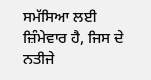ਸਮੱਸਿਆ ਲਈ ਜ਼ਿੰਮੇਵਾਰ ਹੈ, ਜਿਸ ਦੇ ਨਤੀਜੇ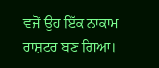ਵਜੋਂ ਉਹ ਇੱਕ ਨਾਕਾਮ ਰਾਸ਼ਟਰ ਬਣ ਗਿਆ।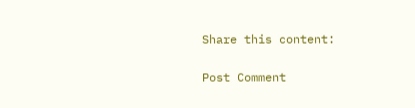Share this content:

Post Comment